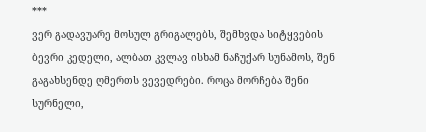***
ვერ გადავუარე მოსულ გრიგალებს, შემხვდა სიტყვების ბევრი კედელი, ალბათ კვლავ ისხამ ნაჩუქარ სუნამოს, შენ გაგახსენდე ღმერთს ვევედრები. როცა მორჩება შენი სურნელი,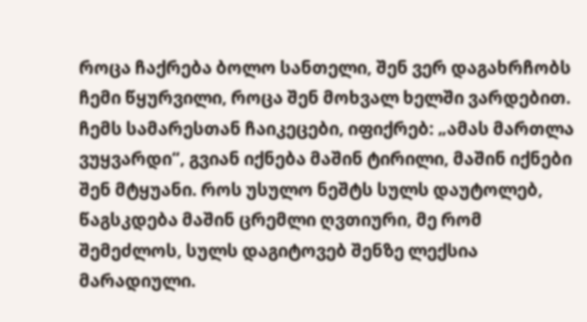როცა ჩაქრება ბოლო სანთელი, შენ ვერ დაგახრჩობს ჩემი წყურვილი, როცა შენ მოხვალ ხელში ვარდებით. ჩემს სამარესთან ჩაიკეცები, იფიქრებ: „ამას მართლა ვუყვარდი“, გვიან იქნება მაშინ ტირილი, მაშინ იქნები შენ მტყუანი. როს უსულო ნეშტს სულს დაუტოლებ, წაგსკდება მაშინ ცრემლი ღვთიური, მე რომ შემეძლოს, სულს დაგიტოვებ შენზე ლექსია მარადიული.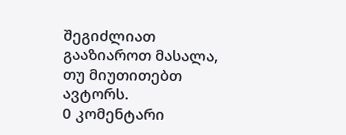შეგიძლიათ გააზიაროთ მასალა, თუ მიუთითებთ ავტორს.
0 კომენტარი